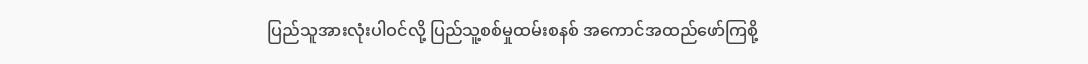ပြည်သူအားလုံးပါဝင်လို့ ပြည်သူ့စစ်မှုထမ်းစနစ် အကောင်အထည်ဖော်ကြစို့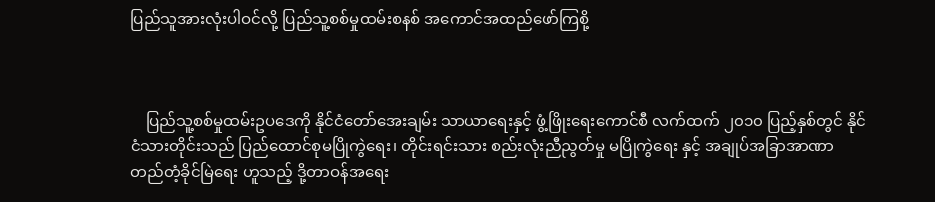ပြည်သူအားလုံးပါဝင်လို့ ပြည်သူ့စစ်မှုထမ်းစနစ် အကောင်အထည်ဖော်ကြစို့



    ပြည်သူ့စစ်မှုထမ်းဥပဒေကို နိုင်ငံတော်အေးချမ်း သာယာရေးနှင့် ဖွံ့ဖြိုးရေးကောင်စီ လက်ထက် ၂၀၁၀ ပြည့်နှစ်တွင် နိုင်ငံသားတိုင်းသည် ပြည်ထောင်စုမပြိုကွဲရေး၊ တိုင်းရင်းသား စည်းလုံးညီညွတ်မှု မပြိုကွဲရေး နှင့် အချုပ်အခြာအာဏာ တည်တံ့ခိုင်မြဲရေး ဟူသည့် ဒို့တာဝန်အရေး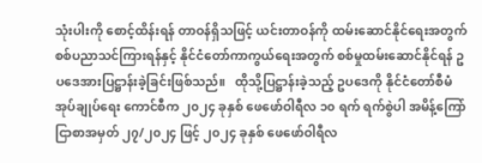သုံးပါးကို စောင့်ထိန်းရန် တာဝန်ရှိသဖြင့် ယင်းတာဝန်ကို ထမ်းဆောင်နိုင်ရေးအတွက် စစ်ပညာသင်ကြားရန်နှင့် နိုင်ငံတော်ကာကွယ်ရေးအတွက် စစ်မှုထမ်းဆောင်နိုင်ရန် ဥပဒေအားပြဋ္ဌာန်းခဲ့ခြင်းဖြစ်သည်။   ထိုသို့ပြဋ္ဌာန်းခဲ့သည့် ဥပဒေကို နိုင်ငံတော်စီမံအုပ်ချုပ်ရေး ကောင်စီက ၂၀၂၄ ခုနှစ် ဖေဖော်ဝါရီလ ၁၀ ရက် ရက်စွဲပါ အမိန့်ကြော်ငြာစာအမှတ် ၂၇/၂၀၂၄ ဖြင့် ၂၀၂၄ ခုနှစ် ဖေဖော်ဝါရီလ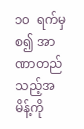၁၀  ရက်မှစ၍ အာဏာတည်သည့်အမိန့်ကို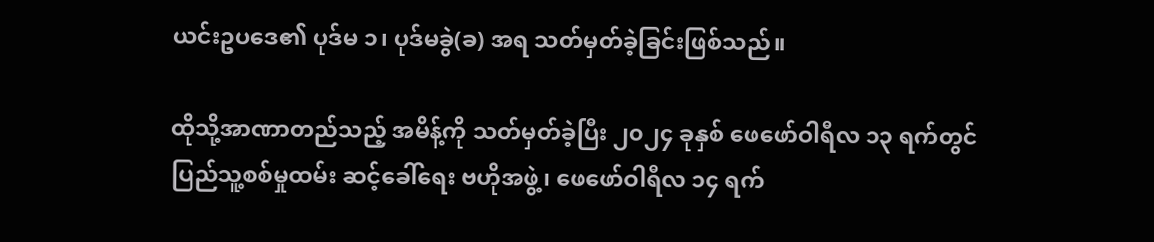ယင်းဥပဒေ၏ ပုဒ်မ ၁၊ ပုဒ်မခွဲ(ခ) အရ သတ်မှတ်ခဲ့ခြင်းဖြစ်သည်။

ထိုသို့အာဏာတည်သည့် အမိန့်ကို သတ်မှတ်ခဲ့ပြီး ၂၀၂၄ ခုနှစ် ဖေဖော်ဝါရီလ ၁၃ ရက်တွင် ပြည်သူ့စစ်မှုထမ်း ဆင့်ခေါ်ရေး ဗဟိုအဖွဲ့၊ ဖေဖော်ဝါရီလ ၁၄ ရက်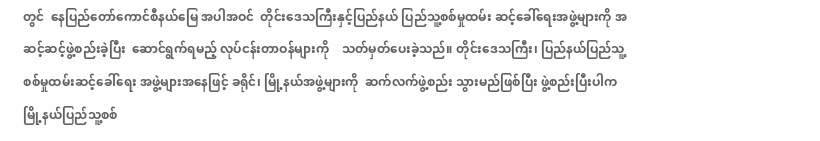တွင်  နေပြည်တော်ကောင်စီနယ်မြေ အပါအဝင်  တိုင်းဒေသကြီးနှင့်ပြည်နယ် ပြည်သူ့စစ်မှုထမ်း ဆင့်ခေါ်ရေးအဖွဲ့များကို အဆင့်ဆင့်ဖွဲ့စည်းခဲ့ပြီး  ဆောင်ရွက်ရမည့် လုပ်ငန်းတာဝန်များကို    သတ်မှတ်ပေးခဲ့သည်။ တိုင်းဒေသကြီး၊ ပြည်နယ်ပြည်သူ့ စစ်မှုထမ်းဆင့်ခေါ်ရေး အဖွဲ့များအနေဖြင့် ခရိုင်၊ မြို့နယ်အဖွဲ့များကို  ဆက်လက်ဖွဲ့စည်း သွားမည်ဖြစ်ပြီး ဖွဲ့စည်းပြီးပါက မြို့နယ်ပြည်သူ့စစ်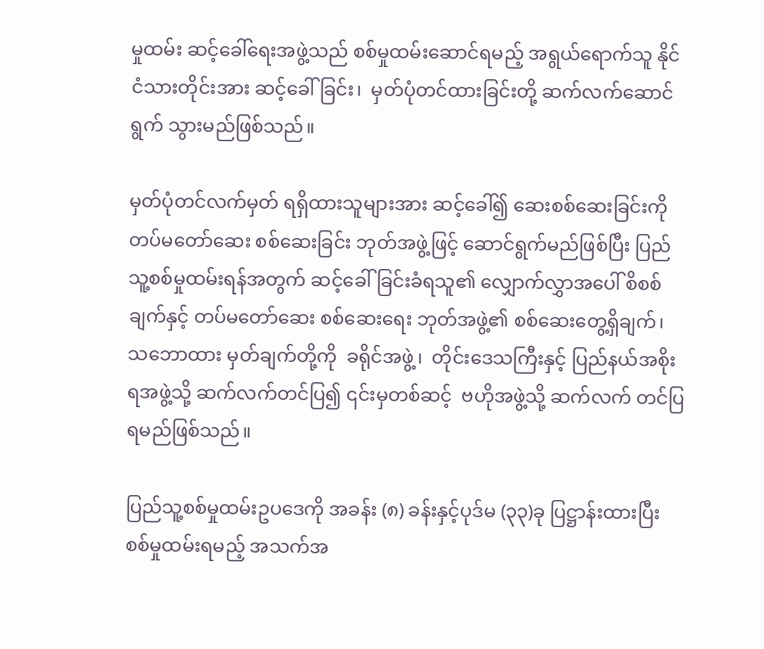မှုထမ်း ဆင့်ခေါ်ရေးအဖွဲ့သည် စစ်မှုထမ်းဆောင်ရမည့် အရွယ်ရောက်သူ နိုင်ငံသားတိုင်းအား ဆင့်ခေါ်ခြင်း၊  မှတ်ပုံတင်ထားခြင်းတို့ ဆက်လက်ဆောင်ရွက် သွားမည်ဖြစ်သည်။

မှတ်ပုံတင်လက်မှတ် ရရှိထားသူများအား ဆင့်ခေါ်၍ ဆေးစစ်ဆေးခြင်းကို တပ်မတော်ဆေး စစ်ဆေးခြင်း ဘုတ်အဖွဲ့ဖြင့် ဆောင်ရွက်မည်ဖြစ်ပြီး ပြည်သူ့စစ်မှုထမ်းရန်အတွက် ဆင့်ခေါ်ခြင်းခံရသူ၏ လျှောက်လွှာအပေါ် စိစစ်ချက်နှင့် တပ်မတော်ဆေး စစ်ဆေးရေး ဘုတ်အဖွဲ့၏ စစ်ဆေးတွေ့ရှိချက်၊ သဘောထား မှတ်ချက်တို့ကို  ခရိုင်အဖွဲ့၊  တိုင်းဒေသကြီးနှင့် ပြည်နယ်အစိုးရအဖွဲ့သို့ ဆက်လက်တင်ပြ၍ ၎င်းမှတစ်ဆင့်  ဗဟိုအဖွဲ့သို့ ဆက်လက် တင်ပြရမည်ဖြစ်သည်။

ပြည်သူ့စစ်မှုထမ်းဥပဒေကို အခန်း (၈) ခန်းနှင့်ပုဒ်မ (၃၃)ခု ပြဋ္ဌာန်းထားပြီး စစ်မှုထမ်းရမည့် အသက်အ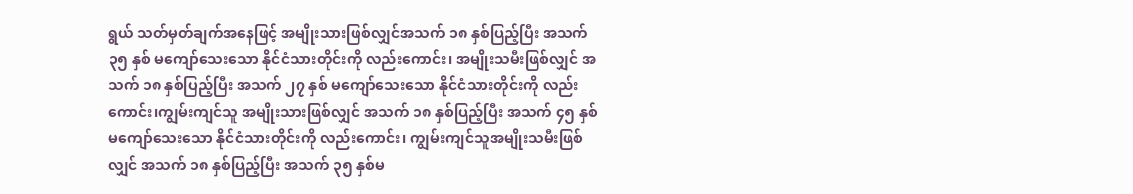ရွယ် သတ်မှတ်ချက်အနေဖြင့် အမျိုးသားဖြစ်လျှင်အသက် ၁၈ နှစ်ပြည့်ပြီး အသက် ၃၅ နှစ် မကျော်သေးသော နိုင်ငံသားတိုင်းကို လည်းကောင်း၊ အမျိုးသမီးဖြစ်လျှင် အသက် ၁၈ နှစ်ပြည့်ပြီး အသက် ၂၇ နှစ် မကျော်သေးသော နိုင်ငံသားတိုင်းကို လည်းကောင်း၊ကျွမ်းကျင်သူ အမျိုးသားဖြစ်လျှင် အသက် ၁၈ နှစ်ပြည့်ပြီး အသက် ၄၅ နှစ် မကျော်သေးသော နိုင်ငံသားတိုင်းကို လည်းကောင်း၊ ကျွမ်းကျင်သူအမျိုးသမီးဖြစ်လျှင် အသက် ၁၈ နှစ်ပြည့်ပြီး အသက် ၃၅ နှစ်မ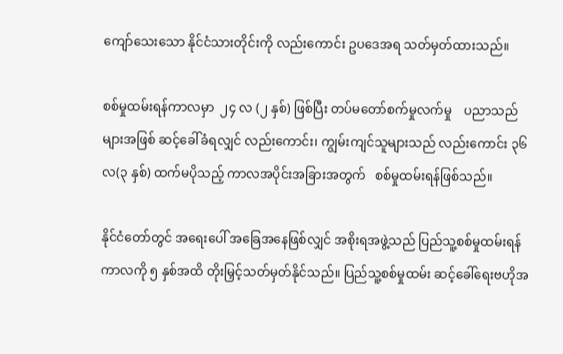ကျော်သေးသော နိုင်ငံသားတိုင်းကို လည်းကောင်း ဥပဒေအရ သတ်မှတ်ထားသည်။

စစ်မှုထမ်းရန်ကာလမှာ  ၂၄ လ (၂ နှစ်) ဖြစ်ပြီး တပ်မတော်စက်မှုလက်မှု    ပညာသည်များအဖြစ် ဆင့်ခေါ်ခံရလျှင် လည်းကောင်း၊ ကျွမ်းကျင်သူများသည် လည်းကောင်း ၃၆ လ(၃ နှစ်) ထက်မပိုသည့် ကာလအပိုင်းအခြားအတွက်   စစ်မှုထမ်းရန်ဖြစ်သည်။

နိုင်ငံတော်တွင် အရေးပေါ် အခြေအနေဖြစ်လျှင် အစိုးရအဖွဲ့သည် ပြည်သူ့စစ်မှုထမ်းရန် ကာလကို ၅ နှစ်အထိ တိုးမြှင့်သတ်မှတ်နိုင်သည်။ ပြည်သူ့စစ်မှုထမ်း ဆင့်ခေါ်ရေးဗဟိုအ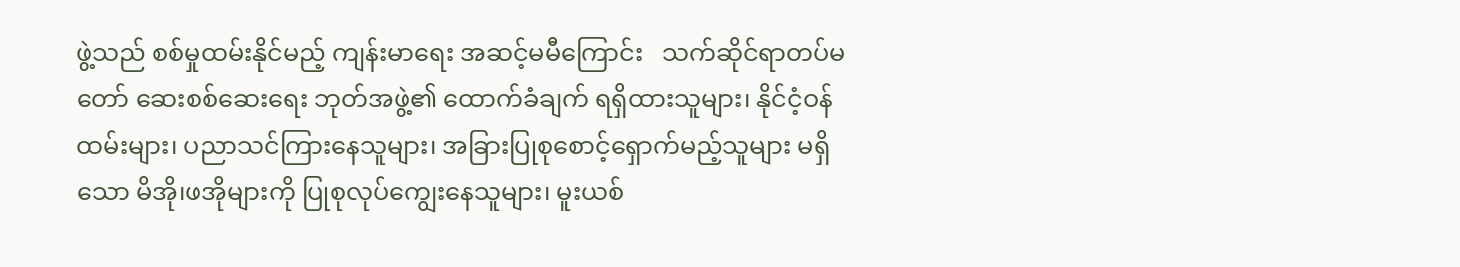ဖွဲ့သည် စစ်မှုထမ်းနိုင်မည့် ကျန်းမာရေး အဆင့်မမီကြောင်း   သက်ဆိုင်ရာတပ်မတော် ဆေးစစ်ဆေးရေး ဘုတ်အဖွဲ့၏ ထောက်ခံချက် ရရှိထားသူများ၊ နိုင်ငံ့ဝန်ထမ်းများ၊ ပညာသင်ကြားနေသူများ၊ အခြားပြုစုစောင့်ရှောက်မည့်သူများ မရှိသော မိအို၊ဖအိုများကို ပြုစုလုပ်ကျွေးနေသူများ၊ မူးယစ်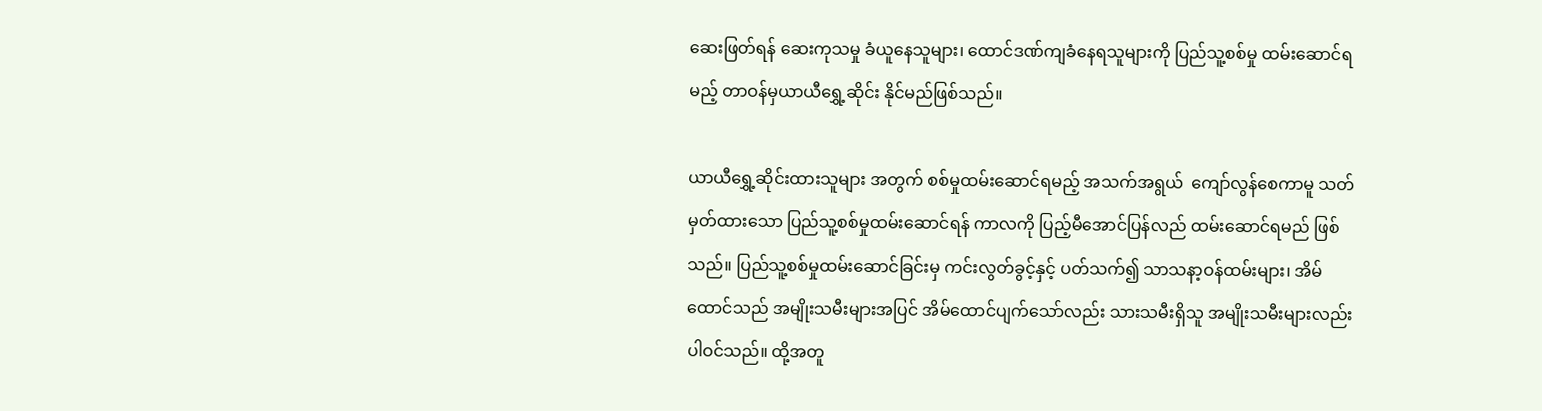ဆေးဖြတ်ရန် ဆေးကုသမှု ခံယူနေသူများ၊ ထောင်ဒဏ်ကျခံနေရသူများကို ပြည်သူ့စစ်မှု ထမ်းဆောင်ရမည့် တာဝန်မှယာယီရွှေ့ဆိုင်း နိုင်မည်ဖြစ်သည်။

ယာယီရွှေ့ဆိုင်းထားသူများ အတွက် စစ်မှုထမ်းဆောင်ရမည့် အသက်အရွယ်  ကျော်လွန်စေကာမူ သတ်မှတ်ထားသော ပြည်သူ့စစ်မှုထမ်းဆောင်ရန် ကာလကို ပြည့်မီအောင်ပြန်လည် ထမ်းဆောင်ရမည် ဖြစ်သည်။ ပြည်သူ့စစ်မှုထမ်းဆောင်ခြင်းမှ ကင်းလွတ်ခွင့်နှင့် ပတ်သက်၍ သာသနာ့ဝန်ထမ်းများ၊ အိမ်ထောင်သည် အမျိုးသမီးများအပြင် အိမ်ထောင်ပျက်သော်လည်း သားသမီးရှိသူ အမျိုးသမီးများလည်း ပါဝင်သည်။ ထို့အတူ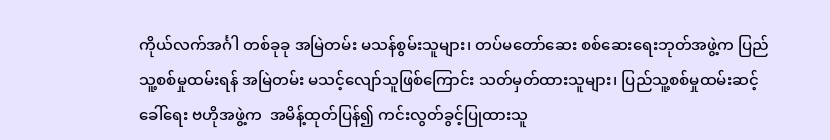ကိုယ်လက်အင်္ဂါ တစ်ခုခု အမြဲတမ်း မသန်စွမ်းသူများ၊ တပ်မတော်ဆေး စစ်ဆေးရေးဘုတ်အဖွဲ့က ပြည်သူ့စစ်မှုထမ်းရန် အမြဲတမ်း မသင့်လျော်သူဖြစ်ကြောင်း သတ်မှတ်ထားသူများ၊ ပြည်သူ့စစ်မှုထမ်းဆင့်ခေါ်ရေး ဗဟိုအဖွဲ့က  အမိန့်ထုတ်ပြန်၍ ကင်းလွတ်ခွင့်ပြုထားသူ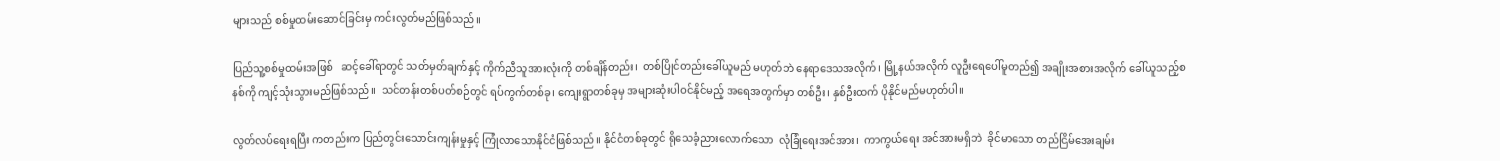များသည် စစ်မှုထမ်းဆောင်ခြင်းမှ ကင်းလွတ်မည်ဖြစ်သည်။

ပြည်သူ့စစ်မှုထမ်းအဖြစ်   ဆင့်ခေါ်ရာတွင် သတ်မှတ်ချက်နှင့် ကိုက်ညီသူအားလုံးကို တစ်ချိန်တည်း၊  တစ်ပြိုင်တည်းခေါ်ယူမည် မဟုတ်ဘဲ နေရာဒေသအလိုက်၊ မြို့နယ်အလိုက် လူဦးရေပေါ်မူတည်၍ အချိုးအစားအလိုက် ခေါ်ယူသည့်စနစ်ကို ကျင့်သုံးသွားမည်ဖြစ်သည်။  သင်တန်းတစ်ပတ်စဉ်တွင် ရပ်ကွက်တစ်ခု၊ ကျေးရွာတစ်ခုမှ အများဆုံးပါဝင်နိုင်မည့် အရေအတွက်မှာ တစ်ဦး၊ နှစ်ဦးထက် ပိုနိုင်မည်မဟုတ်ပါ။

လွတ်လပ်ရေးရပြီး ကတည်းက ပြည်တွင်းသောင်းကျန်းမှုနှင့် ကြုံလာသောနိုင်ငံဖြစ်သည်။ နိုင်ငံတစ်ခုတွင် ရိုသေခံ့ညားလောက်သော  လုံခြုံရေးအင်အား၊  ကာကွယ်ရေး အင်အားမရှိဘဲ  ခိုင်မာသော တည်ငြိမ်အေးချမ်း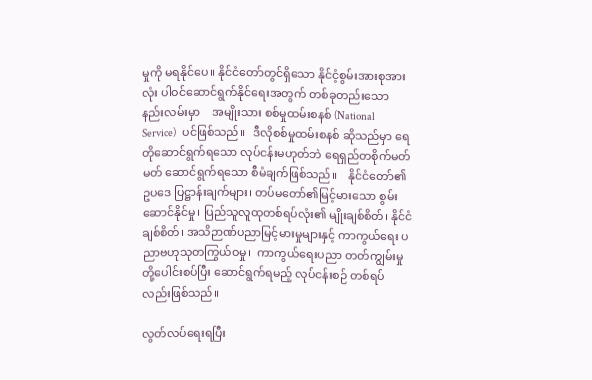မှုကို မရနိုင်ပေ။ နိုင်ငံတော်တွင်ရှိသော နိုင်ငံ့စွမ်းအားစုအားလုံး ပါဝင်ဆောင်ရွက်နိုင်ရေးအတွက် တစ်ခုတည်းသော နည်းလမ်းမှာ    အမျိုးသား စစ်မှုထမ်းစနစ် (National   Service)   ပင်ဖြစ်သည်။   ဒီလိုစစ်မှုထမ်းစနစ် ဆိုသည်မှာ ရေတိုဆောင်ရွက်ရသော လုပ်ငန်းမဟုတ်ဘဲ ရေရှည်တစိုက်မတ်မတ် ဆောင်ရွက်ရသော စီမံချက်ဖြစ်သည်။    နိုင်ငံတော်၏ ဥပဒေ ပြဋ္ဌာန်းချက်များ၊ တပ်မတော်၏မြင့်မားသော စွမ်းဆောင်နိုင်မှု၊ ပြည်သူလူထုတစ်ရပ်လုံး၏ မျိုးချစ်စိတ်၊ နိုင်ငံချစ်စိတ်၊ အသိဉာဏ်ပညာမြင့်မားမှုများနှင့် ကာကွယ်ရေး ပညာဗဟုသုတကြွယ်ဝမှု၊  ကာကွယ်ရေးပညာ တတ်ကျွမ်းမှုတို့ပေါင်းစပ်ပြီး ဆောင်ရွက်ရမည့် လုပ်ငန်းစဉ် တစ်ရပ်လည်းဖြစ်သည်။

လွတ်လပ်ရေးရပြီး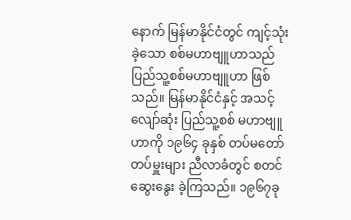နောက် မြန်မာနိုင်ငံတွင် ကျင့်သုံးခဲ့သော စစ်မဟာဗျူဟာသည် ပြည်သူ့စစ်မဟာဗျူဟာ ဖြစ်သည်။ မြန်မာနိုင်ငံနှင့် အသင့်လျော်ဆုံး ပြည်သူ့စစ် မဟာဗျူဟာကို ၁၉၆၄ ခုနှစ် တပ်မတော် တပ်မှူးများ ညီလာခံတွင် စတင်ဆွေးနွေး ခဲ့ကြသည်။ ၁၉၆၇ခု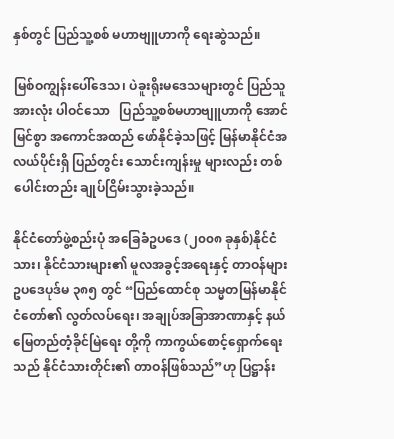နှစ်တွင် ပြည်သူ့စစ် မဟာဗျူဟာကို ရေးဆွဲသည်။

မြစ်ဝကျွန်းပေါ်ဒေသ၊ ပဲခူးရိုးမဒေသများတွင် ပြည်သူအားလုံး ပါဝင်သော   ပြည်သူ့စစ်မဟာဗျူဟာကို အောင်မြင်စွာ အကောင်အထည် ဖော်နိုင်ခဲ့သဖြင့် မြန်မာနိုင်ငံအလယ်ပိုင်းရှိ ပြည်တွင်း သောင်းကျန်းမှု များလည်း တစ်ပေါင်းတည်း ချုပ်ငြိမ်းသွားခဲ့သည်။

နိုင်ငံတော်ဖွဲ့စည်းပုံ အခြေခံဥပဒေ (၂၀၀၈ ခုနှစ်)နိုင်ငံသား၊ နိုင်ငံသားများ၏ မူလအခွင့်အရေးနှင့် တာဝန်များ ဥပဒေပုဒ်မ ၃၈၅ တွင် “ပြည်ထောင်စု သမ္မတမြန်မာနိုင်ငံတော်၏ လွတ်လပ်ရေး၊ အချုပ်အခြာအာဏာနှင့် နယ်မြေတည်တံ့ခိုင်မြဲရေး တို့ကို ကာကွယ်စောင့်ရှောက်ရေးသည် နိုင်ငံသားတိုင်း၏ တာဝန်ဖြစ်သည်”ဟု ပြဋ္ဌာန်း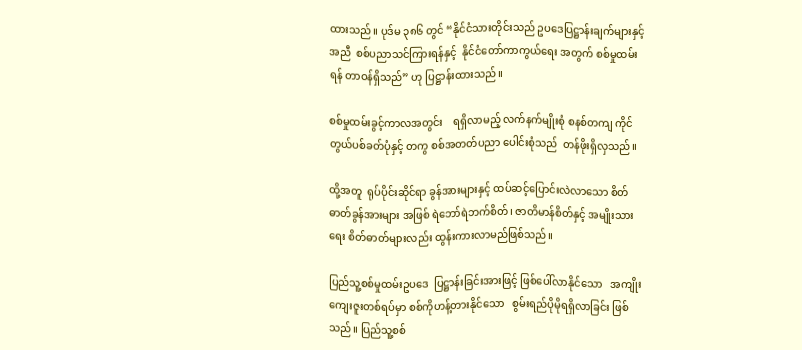ထားသည်။ ပုဒ်မ ၃၈၆ တွင် “နိုင်ငံသားတိုင်းသည် ဥပဒေပြဋ္ဌာန်းချက်များနှင့် အညီ  စစ်ပညာသင်ကြားရန်နှင့်  နိုင်ငံတော်ကာကွယ်ရေး အတွက် စစ်မှုထမ်းရန် တာဝန်ရှိသည်” ဟု ပြဋ္ဌာန်းထားသည်။

စစ်မှုထမ်းခွင့်ကာလအတွင်း    ရရှိလာမည့် လက်နက်မျိုးစုံ စနစ်တကျ ကိုင်တွယ်ပစ်ခတ်ပုံနှင့် တကွ စစ်အတတ်ပညာ ပေါင်းစုံသည်  တန်ဖိုးရှိလှသည်။

ထို့အတူ  ရုပ်ပိုင်းဆိုင်ရာ ခွန်အားများနှင့် ထပ်ဆင့်ပြောင်းလဲလာသော စိတ်ဓာတ်ခွန်အားများ အဖြစ် ရဲဘော်ရဲဘက်စိတ်၊ ဇာတိမာန်စိတ်နှင့် အမျိုးသားရေး စိတ်ဓာတ်များလည်း ထွန်းကားလာမည်ဖြစ်သည်။

ပြည်သူ့စစ်မှုထမ်းဥပဒေ  ပြဋ္ဌာန်းခြင်းအားဖြင့် ဖြစ်ပေါ်လာနိုင်သော   အကျိုးကျေးဇူးတစ်ရပ်မှာ စစ်ကိုဟန့်တားနိုင်သော   စွမ်းရည်ပိုမိုရရှိလာခြင်း ဖြစ်သည်။ ပြည်သူ့စစ်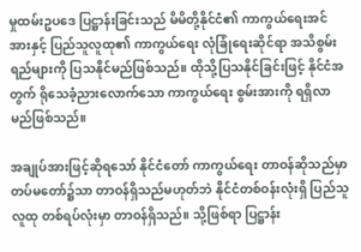မှုထမ်းဥပဒေ ပြဋ္ဌာန်းခြင်းသည် မိမိတို့နိုင်ငံ၏ ကာကွယ်ရေးအင်အားနှင့် ပြည်သူလူထု၏ ကာကွယ်ရေး လုံခြုံရေးဆိုင်ရာ အသိစွမ်းရည်များကို ပြသနိုင်မည်ဖြစ်သည်။ ထိုသို့ပြသနိုင်ခြင်းဖြင့် နိုင်ငံအတွက် ရိုသေခံ့ညားလောက်သော ကာကွယ်ရေး စွမ်းအားကို ရရှိလာမည်ဖြစ်သည်။

အချုပ်အားဖြင့်ဆိုရသော် နိုင်ငံတော် ကာကွယ်ရေး တာဝန်ဆိုသည်မှာ တပ်မတော်၌သာ တာဝန်ရှိသည်မဟုတ်ဘဲ နိုင်ငံတစ်ဝန်းလုံးရှိ ပြည်သူလူထု တစ်ရပ်လုံးမှာ တာဝန်ရှိသည်။ သို့ဖြစ်ရာ ပြဋ္ဌာန်း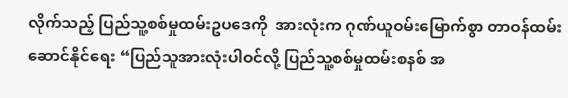လိုက်သည့် ပြည်သူ့စစ်မှုထမ်းဥပဒေကို  အားလုံးက ဂုဏ်ယူဝမ်းမြောက်စွာ တာဝန်ထမ်းဆောင်နိုင်ရေး “ပြည်သူအားလုံးပါဝင်လို့ ပြည်သူ့စစ်မှုထမ်းစနစ် အ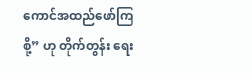ကောင်အထည်ဖော်ကြစို့” ဟု တိုက်တွန်း ရေး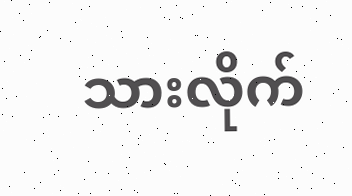သားလိုက်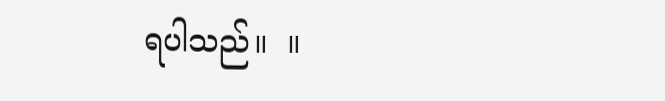ရပါသည်။  ။